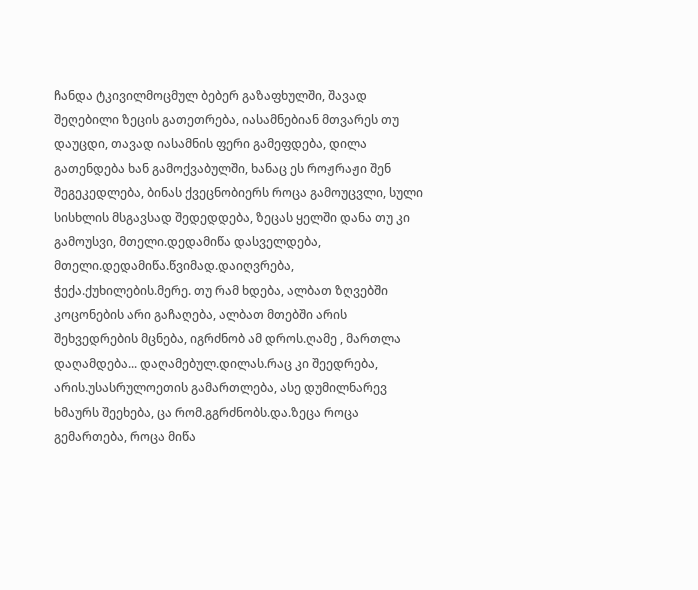ჩანდა ტკივილმოცმულ ბებერ გაზაფხულში, შავად შეღებილი ზეცის გათეთრება, იასამნებიან მთვარეს თუ დაუცდი, თავად იასამნის ფერი გამეფდება, დილა გათენდება ხან გამოქვაბულში, ხანაც ეს როჟრაჟი შენ შეგეკედლება, ბინას ქვეცნობიერს როცა გამოუცვლი, სული სისხლის მსგავსად შედედდება, ზეცას ყელში დანა თუ კი გამოუსვი, მთელი.დედამიწა დასველდება, მთელი.დედამიწა.წვიმად.დაიღვრება, ჭექა.ქუხილების.მერე. თუ რამ ხდება, ალბათ ზღვებში კოცონების არი გაჩაღება, ალბათ მთებში არის შეხვედრების მცნება, იგრძნობ ამ დროს.ღამე , მართლა დაღამდება... დაღამებულ.დილას.რაც კი შეედრება, არის.უსასრულოეთის გამართლება, ასე დუმილნარევ ხმაურს შეეხება, ცა რომ.გგრძნობს.და.ზეცა როცა გემართება, როცა მიწა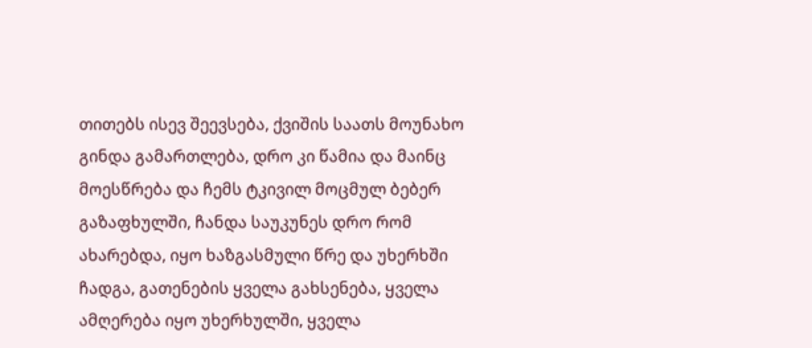თითებს ისევ შეევსება, ქვიშის საათს მოუნახო გინდა გამართლება, დრო კი წამია და მაინც მოესწრება და ჩემს ტკივილ მოცმულ ბებერ გაზაფხულში, ჩანდა საუკუნეს დრო რომ ახარებდა, იყო ხაზგასმული წრე და უხერხში ჩადგა, გათენების ყველა გახსენება, ყველა ამღერება იყო უხერხულში, ყველა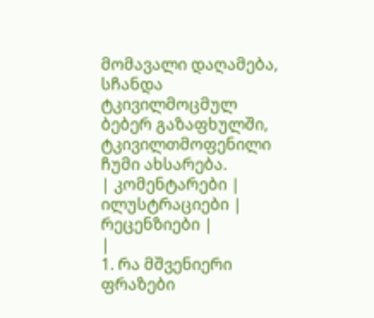მომავალი დაღამება, სჩანდა ტკივილმოცმულ ბებერ გაზაფხულში, ტკივილთმოფენილი ჩუმი ახსარება.
| კომენტარები |
ილუსტრაციები |
რეცენზიები |
|
1. რა მშვენიერი ფრაზები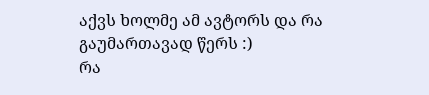აქვს ხოლმე ამ ავტორს და რა გაუმართავად წერს :)
რა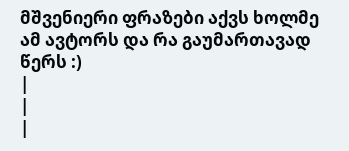მშვენიერი ფრაზები აქვს ხოლმე ამ ავტორს და რა გაუმართავად წერს :)
|
|
|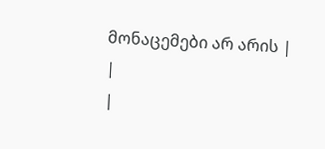მონაცემები არ არის |
|
|